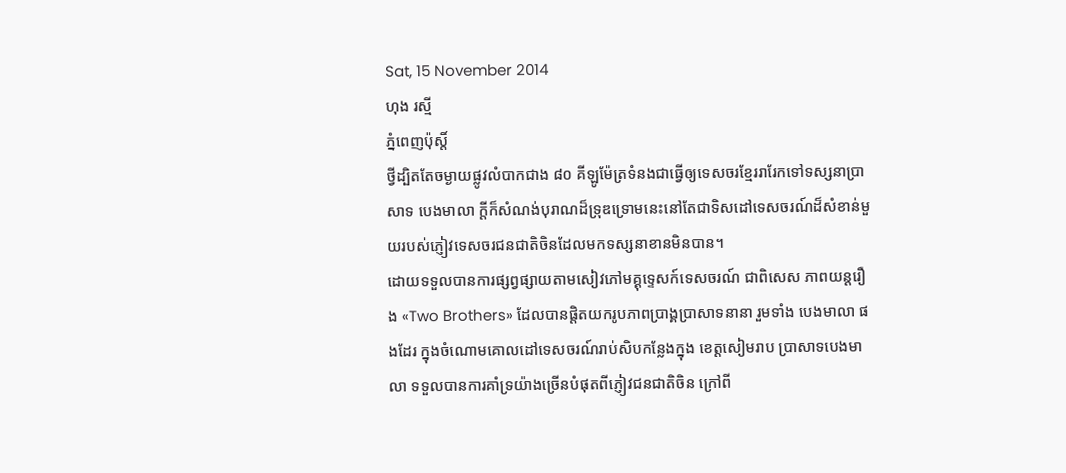Sat, 15 November 2014
ហុង រស្មី
ភ្នំពេញប៉ុស្តិ៍
ថ្វីដ្បិតតែចម្ងាយផ្លូវលំបាកជាង ៨០ គីឡូម៉ែត្រទំនងជាធ្វើឲ្យទេសចរខ្មែររារែកទៅទស្សនាប្រាសាទ បេងមាលា ក្ដីក៏សំណង់បុរាណដ៏ទ្រុឌទ្រោមនេះនៅតែជាទិសដៅទេសចរណ៍ដ៏សំខាន់មួយរបស់ភ្ញៀវទេសចរជនជាតិចិនដែលមកទស្សនាខានមិនបាន។
ដោយទទួលបានការផ្សព្វផ្សាយតាមសៀវភៅមគ្គុទេ្ទសក៍ទេសចរណ៍ ជាពិសេស ភាពយន្ដរឿង «Two Brothers» ដែលបានផ្ដិតយករូបភាពប្រាង្គប្រាសាទនានា រួមទាំង បេងមាលា ផងដែរ ក្នុងចំណោមគោលដៅទេសចរណ៍រាប់សិបកន្លែងក្នុង ខេត្ដសៀមរាប ប្រាសាទបេងមាលា ទទួលបានការគាំទ្រយ៉ាងច្រើនបំផុតពីភ្ញៀវជនជាតិចិន ក្រៅពី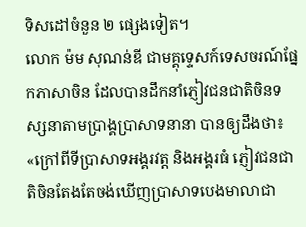ទិសដៅចំនួន ២ ផ្សេងទៀត។
លោក ម៉ម សុណន់ឌី ជាមគ្គុទេ្ទសក៍ទេសចរណ៍ផ្នែកភាសាចិន ដែលបានដឹកនាំភ្ញៀវជនជាតិចិនទស្សនាតាមប្រាង្គប្រាសាទនានា បានឲ្យដឹងថា៖ «ក្រៅពីទីប្រាសាទអង្គរវត្ដ និងអង្គរធំ ភ្ញៀវជនជាតិចិនតែងតែចង់ឃើញប្រាសាទបេងមាលាជា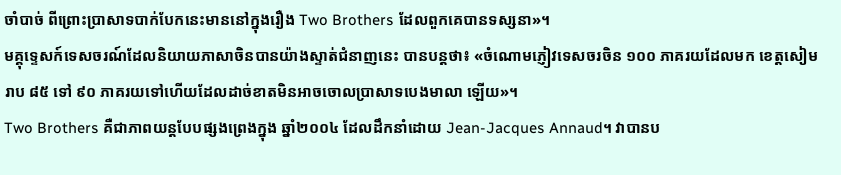ចាំបាច់ ពីព្រោះប្រាសាទបាក់បែកនេះមាននៅក្នុងរឿង Two Brothers ដែលពួកគេបានទស្សនា»។
មគ្គុទេ្ទសក៍ទេសចរណ៍ដែលនិយាយភាសាចិនបានយ៉ាងស្ទាត់ជំនាញនេះ បានបន្ដថា៖ «ចំណោមភ្ញៀវទេសចរចិន ១០០ ភាគរយដែលមក ខេត្ដសៀមរាប ៨៥ ទៅ ៩០ ភាគរយទៅហើយដែលដាច់ខាតមិនអាចចោលប្រាសាទបេងមាលា ឡើយ»។
Two Brothers គឺជាភាពយន្ដបែបផ្សងព្រេងក្នុង ឆ្នាំ២០០៤ ដែលដឹកនាំដោយ Jean-Jacques Annaud។ វាបានប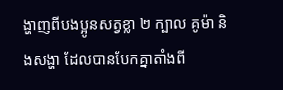ង្ហាញពីបងប្អូនសត្វខ្លា ២ ក្បាល គូម៉ា និងសង្ហា ដែលបានបែកគ្នាតាំងពី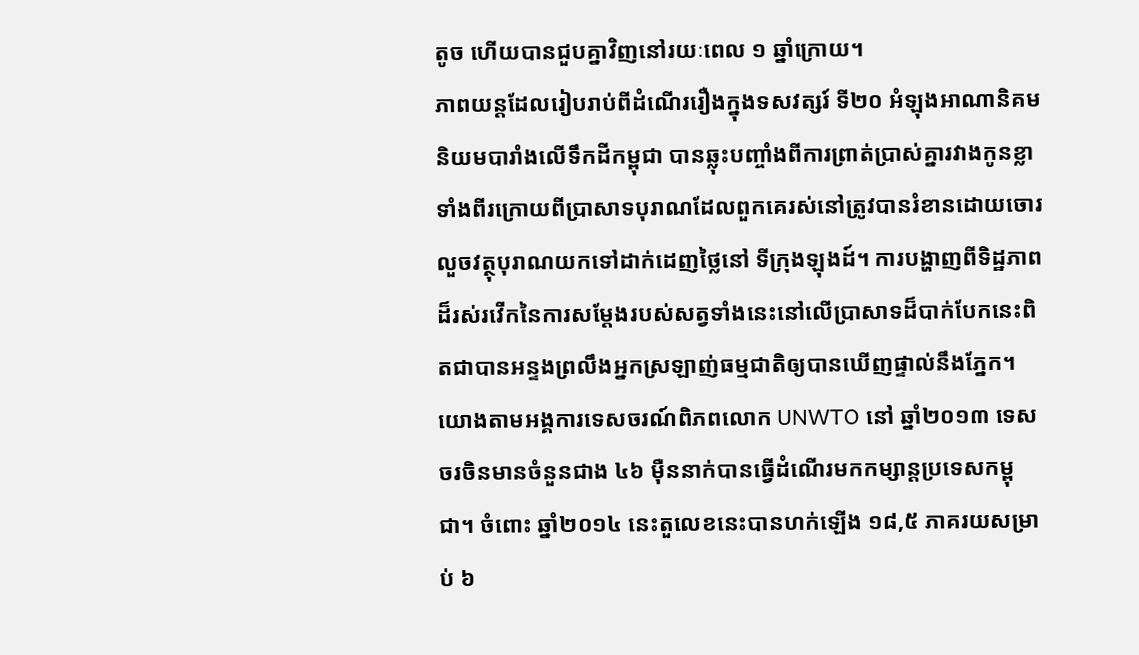តូច ហើយបានជួបគ្នាវិញនៅរយៈពេល ១ ឆ្នាំក្រោយ។
ភាពយន្ដដែលរៀបរាប់ពីដំណើររឿងក្នុងទសវត្សរ៍ ទី២០ អំឡុងអាណានិគមនិយមបារាំងលើទឹកដីកម្ពុជា បានឆ្លុះបញ្ចាំងពីការព្រាត់ប្រាស់គ្នារវាងកូនខ្លាទាំងពីរក្រោយពីប្រាសាទបុរាណដែលពួកគេរស់នៅត្រូវបានរំខានដោយចោរលួចវត្ថុបុរាណយកទៅដាក់ដេញថ្លៃនៅ ទីក្រុងឡុងដ៍។ ការបង្ហាញពីទិដ្ឋភាពដ៏រស់រវើកនៃការសម្ដែងរបស់សត្វទាំងនេះនៅលើប្រាសាទដ៏បាក់បែកនេះពិតជាបានអន្ទងព្រលឹងអ្នកស្រឡាញ់ធម្មជាតិឲ្យបានឃើញផ្ទាល់នឹងភ្នែក។
យោងតាមអង្គការទេសចរណ៍ពិភពលោក UNWTO នៅ ឆ្នាំ២០១៣ ទេសចរចិនមានចំនួនជាង ៤៦ ម៉ឺននាក់បានធ្វើដំណើរមកកម្សាន្ដប្រទេសកម្ពុជា។ ចំពោះ ឆ្នាំ២០១៤ នេះតួលេខនេះបានហក់ឡើង ១៨,៥ ភាគរយសម្រាប់ ៦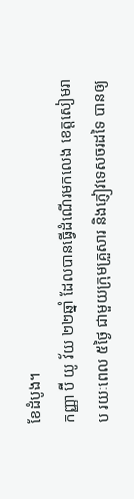ខែដំបូង។
កញ្ញា ប៊ី យូ វ័យ ២២ឆ្នាំ ដែលបានធ្វើដំណើរមកលេង ខេត្ដសៀមរាប រយៈពេល ៥ថ្ងៃ ជាមួយក្រុមគ្រួសារ និងភ្ញៀវទេសចរដទៃ បានឲ្យ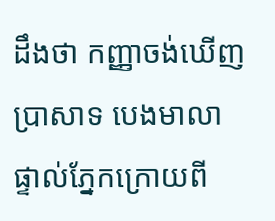ដឹងថា កញ្ញាចង់ឃើញប្រាសាទ បេងមាលា ផ្ទាល់ភ្នែកក្រោយពី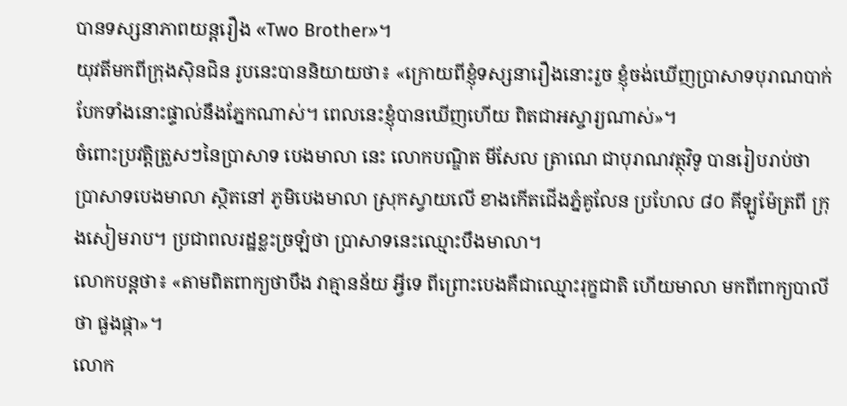បានទស្សនាភាពយន្ដរឿង «Two Brother»។
យុវតីមកពីក្រុងស៊ិនជិន រូបនេះបាននិយាយថា៖ «ក្រោយពីខ្ញុំទស្សនារឿងនោះរួច ខ្ញុំចង់ឃើញប្រាសាទបុរាណបាក់បែកទាំងនោះផ្ទាល់នឹងភ្នែកណាស់។ ពេលនេះខ្ញុំបានឃើញហើយ ពិតជាអស្ចារ្យណាស់»។
ចំពោះប្រវត្ដិត្រួសៗនៃប្រាសាទ បេងមាលា នេះ លោកបណ្ឌិត មីសែល ត្រាណេ ជាបុរាណវត្ថុវិទូ បានរៀបរាប់ថា ប្រាសាទបេងមាលា ស្ថិតនៅ ភូមិបេងមាលា ស្រុកស្វាយលើ ខាងកើតជើងភ្នំគូលែន ប្រហែល ៨០ គីឡូម៉ែត្រពី ក្រុងសៀមរាប។ ប្រជាពលរដ្ឋខ្លះច្រឡំថា ប្រាសាទនេះឈ្មោះបឹងមាលា។
លោកបន្ដថា៖ «តាមពិតពាក្យថាបឹង វាគ្មានន័យ អ្វីទេ ពីព្រោះបេងគឺជាឈ្មោះរុក្ខជាតិ ហើយមាលា មកពីពាក្យបាលីថា ផួងផ្កា»។
លោក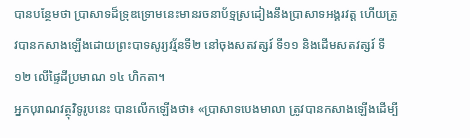បានបន្ថែមថា ប្រាសាទដ៏ទ្រុឌទ្រោមនេះមានរចនាប័ទ្មស្រដៀងនឹងប្រាសាទអង្គរវត្ដ ហើយត្រូវបានកសាងឡើងដោយព្រះបាទសូរ្យវរ្ម័នទី២ នៅចុងសតវត្សរ៍ ទី១១ និងដើមសតវត្សរ៍ ទី១២ លើផ្ទៃដីប្រមាណ ១៤ ហិកតា។
អ្នកបុរាណវត្ថុវិទូរូបនេះ បានលើកឡើងថា៖ «ប្រាសាទបេងមាលា ត្រូវបានកសាងឡើងដើម្បី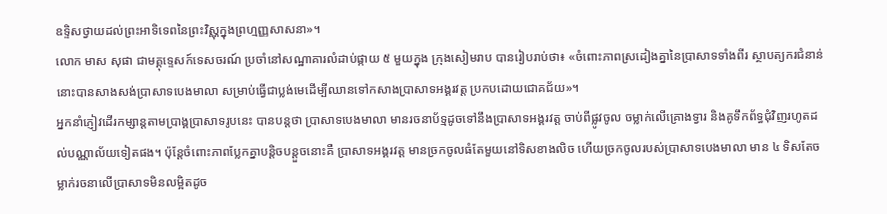ឧទ្ទិសថ្វាយដល់ព្រះអាទិទេពនៃព្រះវិស្ណុក្នុងព្រហ្មញ្ញសាសនា»។
លោក មាស សុផា ជាមគ្គុទេ្ទសក៍ទេសចរណ៍ ប្រចាំនៅសណ្ឋាគារលំដាប់ផ្កាយ ៥ មួយក្នុង ក្រុងសៀមរាប បានរៀបរាប់ថា៖ «ចំពោះភាពស្រដៀងគ្នានៃប្រាសាទទាំងពីរ ស្ថាបត្យករជំនាន់នោះបានសាងសង់ប្រាសាទបេងមាលា សម្រាប់ធ្វើជាប្លង់មេដើម្បីឈានទៅកសាងប្រាសាទអង្គរវត្ដ ប្រកបដោយជោគជ័យ»។
អ្នកនាំភ្ញៀវដើរកម្សាន្ដតាមប្រាង្គប្រាសាទរូបនេះ បានបន្ដថា ប្រាសាទបេងមាលា មានរចនាប័ទ្មដូចទៅនឹងប្រាសាទអង្គរវត្ដ ចាប់ពីផ្លូវចូល ចម្លាក់លើគ្រោងទ្វារ និងគូទឹកព័ទ្ធជុំវិញរហូតដល់បណ្ណាល័យទៀតផង។ ប៉ុន្ដែចំពោះភាពប្លែកគ្នាបន្ដិចបន្ដួចនោះគឺ ប្រាសាទអង្គរវត្ដ មានច្រកចូលធំតែមួយនៅទិសខាងលិច ហើយច្រកចូលរបស់ប្រាសាទបេងមាលា មាន ៤ ទិសតែចម្លាក់រចនាលើប្រាសាទមិនលម្អិតដូច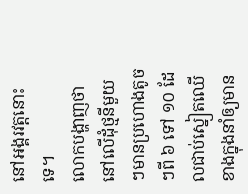នៅអង្គរវត្ដនោះទេ។
លោកបង្ហាញថា នៅលើដុំថ្មនីមួយៗមានប្រហោងតូចៗពី ៦ ទៅ ១០ ដែលជាប់ស្នៀតឈើខាងក្នុងនាំឲ្យមាន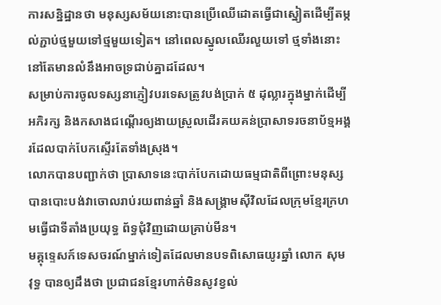ការសន្និដ្ឋានថា មនុស្សសម័យនោះបានប្រើឈើដោតធ្វើជាស្នៀតដើម្បីតម្កល់ភ្ជាប់ថ្មមួយទៅថ្មមួយទៀត។ នៅពេលស្នូលឈើរលួយទៅ ថ្មទាំងនោះនៅតែមានលំនឹងអាចទ្រជាប់គ្នាដដែល។
សម្រាប់ការចូលទស្សនាភ្ញៀវបរទេសត្រូវបង់ប្រាក់ ៥ ដុល្លារក្នុងម្នាក់ដើម្បីអភិរក្ស និងកសាងជណ្ដើរឲ្យងាយស្រួលដើរគយគន់ប្រាសាទរចនាប័ទ្មអង្គរដែលបាក់បែកស្ទើរតែទាំងស្រុង។
លោកបានបញ្ជាក់ថា ប្រាសាទនេះបាក់បែកដោយធម្មជាតិពីព្រោះមនុស្សបានបោះបង់វាចោលរាប់រយពាន់ឆ្នាំ និងសង្គ្រាមស៊ីវិលដែលក្រុមខ្មែរក្រហមធ្វើជាទីតាំងប្រយុទ្ធ ព័ទ្ធជុំវិញដោយគ្រាប់មីន។
មគ្គុទេ្ទសក៍ទេសចរណ៍ម្នាក់ទៀតដែលមានបទពិសោធយូរឆ្នាំ លោក សុម វុទ្ធ បានឲ្យដឹងថា ប្រជាជនខ្មែរហាក់មិនសូវខ្វល់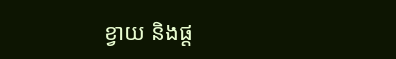ខ្វាយ និងផ្ដ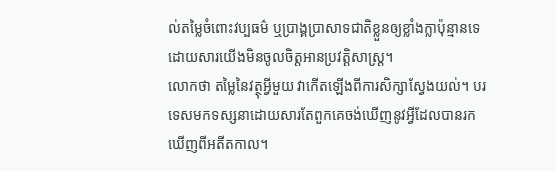ល់តម្លៃចំពោះវប្បធម៌ ឬប្រាង្គប្រាសាទជាតិខ្លួនឲ្យខ្លាំងក្លាប៉ុន្មានទេ ដោយសារយើងមិនចូលចិត្ដអានប្រវត្ដិសាស្ដ្រ។
លោកថា តម្លៃនៃវត្ថុអ្វីមួយ វាកើតឡើងពីការសិក្សាស្វែងយល់។ បរទេសមកទស្សនាដោយសារតែពួកគេចង់ឃើញនូវអ្វីដែលបានរកឃើញពីអតីតកាល។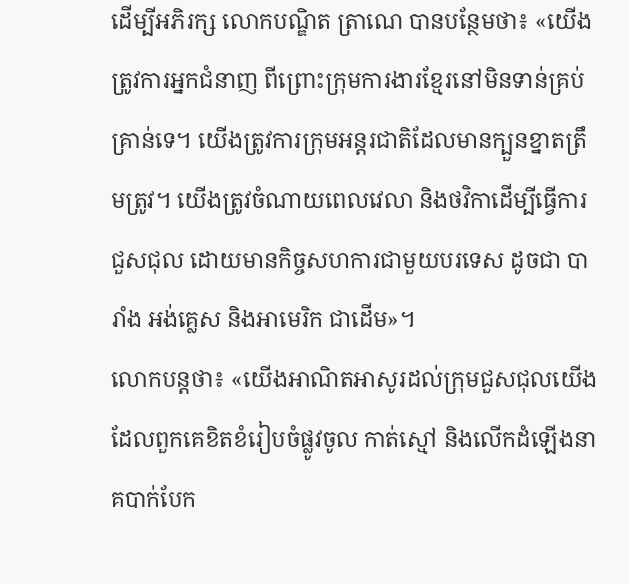ដើម្បីអភិរក្ស លោកបណ្ឌិត ត្រាណេ បានបន្ថែមថា៖ «យើងត្រូវការអ្នកជំនាញ ពីព្រោះក្រុមការងារខ្មែរនៅមិនទាន់គ្រប់គ្រាន់ទេ។ យើងត្រូវការក្រុមអន្ដរជាតិដែលមានក្បួនខ្នាតត្រឹមត្រូវ។ យើងត្រូវចំណាយពេលវេលា និងថវិកាដើម្បីធ្វើការជួសជុល ដោយមានកិច្ចសហការជាមួយបរទេស ដូចជា បារាំង អង់គ្លេស និងអាមេរិក ជាដើម»។
លោកបន្ដថា៖ «យើងអាណិតអាសូរដល់ក្រុមជួសជុលយើងដែលពួកគេខិតខំរៀបចំផ្លូវចូល កាត់ស្មៅ និងលើកដំឡើងនាគបាក់បែក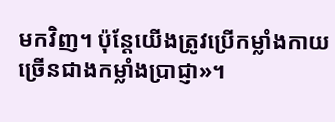មកវិញ។ ប៉ុន្ដែយើងត្រូវប្រើកម្លាំងកាយច្រើនជាងកម្លាំងប្រាជ្ញា»។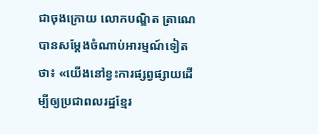ជាចុងក្រោយ លោកបណ្ឌិត ត្រាណេ បានសម្ដែងចំណាប់អារម្មណ៍ទៀតថា៖ «យើងនៅខ្វះការផ្សព្វផ្សាយដើម្បីឲ្យប្រជាពលរដ្ឋខ្មែរ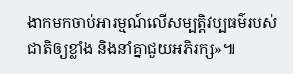ងាកមកចាប់អារម្មណ៍លើសម្បត្ដិវប្បធម៌របស់ជាតិឲ្យខ្លាំង និងនាំគ្នាជួយអភិរក្ស»៕